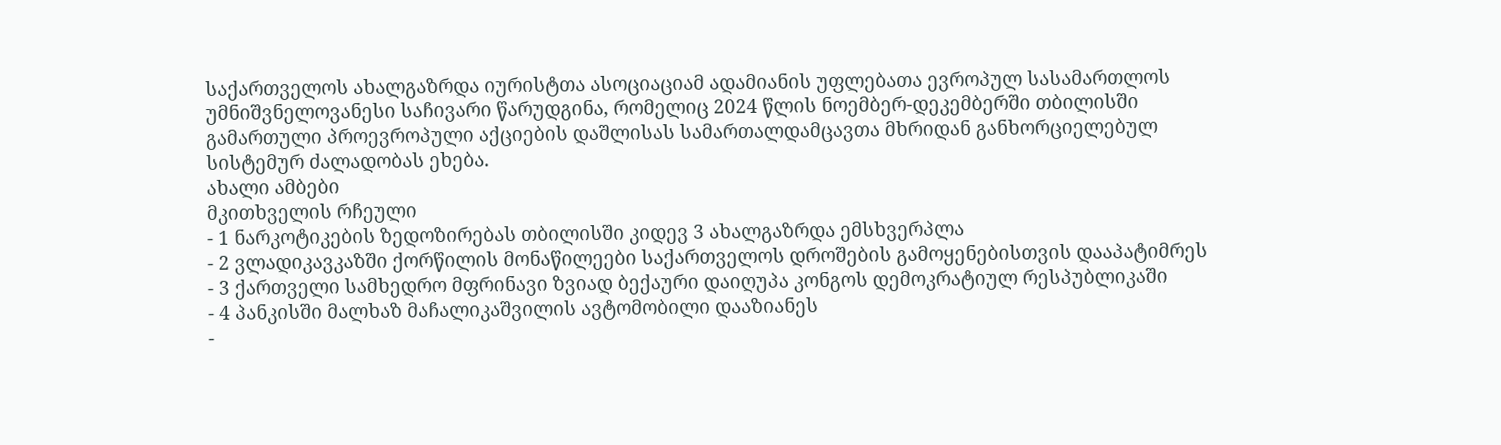საქართველოს ახალგაზრდა იურისტთა ასოციაციამ ადამიანის უფლებათა ევროპულ სასამართლოს უმნიშვნელოვანესი საჩივარი წარუდგინა, რომელიც 2024 წლის ნოემბერ-დეკემბერში თბილისში გამართული პროევროპული აქციების დაშლისას სამართალდამცავთა მხრიდან განხორციელებულ სისტემურ ძალადობას ეხება.
ახალი ამბები
მკითხველის რჩეული
- 1 ნარკოტიკების ზედოზირებას თბილისში კიდევ 3 ახალგაზრდა ემსხვერპლა
- 2 ვლადიკავკაზში ქორწილის მონაწილეები საქართველოს დროშების გამოყენებისთვის დააპატიმრეს
- 3 ქართველი სამხედრო მფრინავი ზვიად ბექაური დაიღუპა კონგოს დემოკრატიულ რესპუბლიკაში
- 4 პანკისში მალხაზ მაჩალიკაშვილის ავტომობილი დააზიანეს
-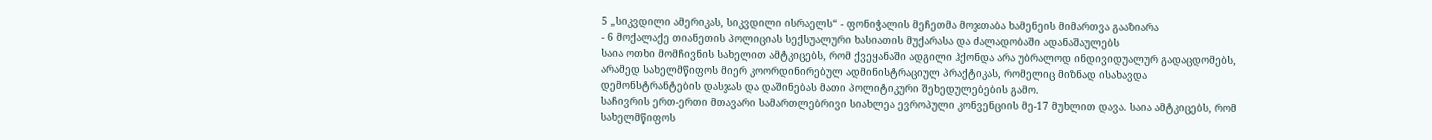5 „სიკვდილი ამერიკას, სიკვდილი ისრაელს“ - ფონიჭალის მეჩეთმა მოჯთაბა ხამენეის მიმართვა გააზიარა
- 6 მოქალაქე თიანეთის პოლიციას სექსუალური ხასიათის მუქარასა და ძალადობაში ადანაშაულებს
საია ოთხი მომჩივნის სახელით ამტკიცებს, რომ ქვეყანაში ადგილი ჰქონდა არა უბრალოდ ინდივიდუალურ გადაცდომებს, არამედ სახელმწიფოს მიერ კოორდინირებულ ადმინისტრაციულ პრაქტიკას, რომელიც მიზნად ისახავდა დემონსტრანტების დასჯას და დაშინებას მათი პოლიტიკური შეხედულებების გამო.
საჩივრის ერთ-ერთი მთავარი სამართლებრივი სიახლეა ევროპული კონვენციის მე-17 მუხლით დავა. საია ამტკიცებს, რომ სახელმწიფოს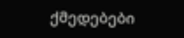ქმედებები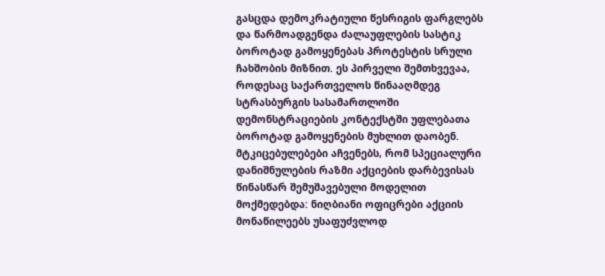გასცდა დემოკრატიული წესრიგის ფარგლებს და წარმოადგენდა ძალაუფლების სასტიკ ბოროტად გამოყენებას პროტესტის სრული ჩახშობის მიზნით. ეს პირველი შემთხვევაა, როდესაც საქართველოს წინააღმდეგ სტრასბურგის სასამართლოში დემონსტრაციების კონტექსტში უფლებათა ბოროტად გამოყენების მუხლით დაობენ.
მტკიცებულებები აჩვენებს, რომ სპეციალური დანიშნულების რაზმი აქციების დარბევისას წინასწარ შემუშავებული მოდელით მოქმედებდა: ნიღბიანი ოფიცრები აქციის მონაწილეებს უსაფუძვლოდ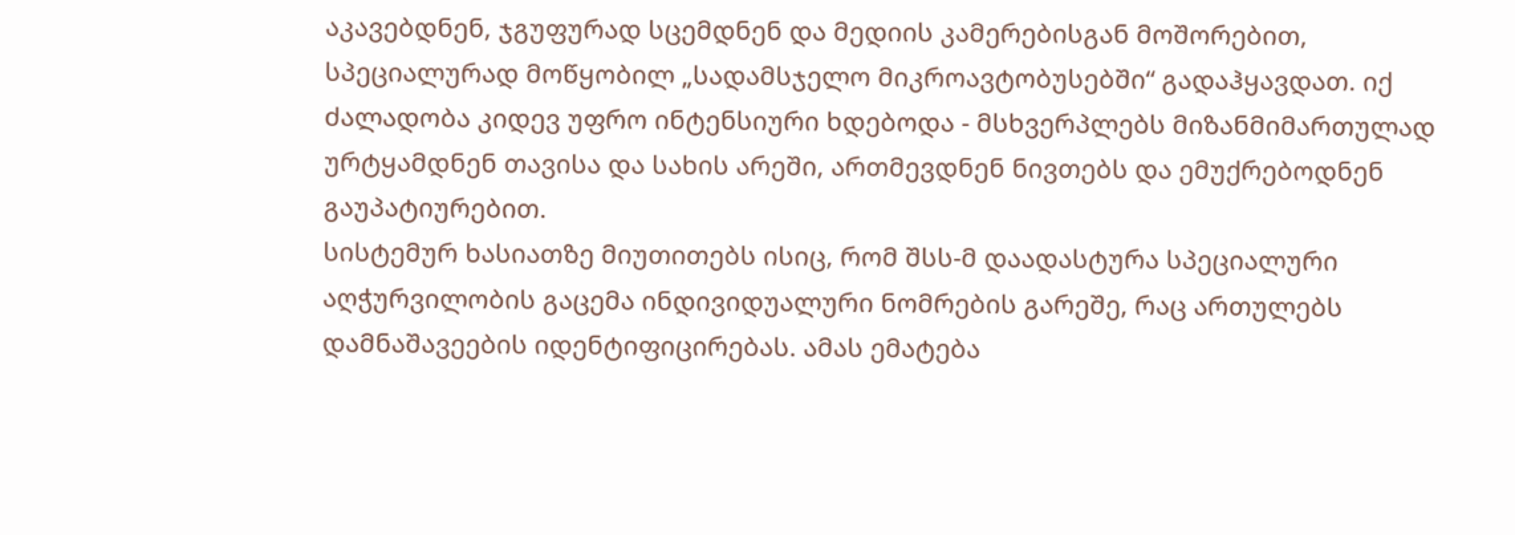აკავებდნენ, ჯგუფურად სცემდნენ და მედიის კამერებისგან მოშორებით, სპეციალურად მოწყობილ „სადამსჯელო მიკროავტობუსებში“ გადაჰყავდათ. იქ ძალადობა კიდევ უფრო ინტენსიური ხდებოდა - მსხვერპლებს მიზანმიმართულად ურტყამდნენ თავისა და სახის არეში, ართმევდნენ ნივთებს და ემუქრებოდნენ გაუპატიურებით.
სისტემურ ხასიათზე მიუთითებს ისიც, რომ შსს-მ დაადასტურა სპეციალური აღჭურვილობის გაცემა ინდივიდუალური ნომრების გარეშე, რაც ართულებს დამნაშავეების იდენტიფიცირებას. ამას ემატება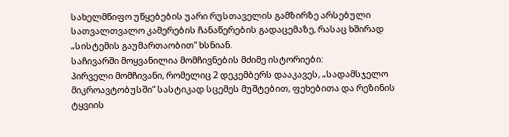სახელმწიფო უწყებების უარი რუსთაველის გამზირზე არსებული სათვალთვალო კამერების ჩანაწერების გადაცემაზე, რასაც ხშირად „სისტემის გაუმართაობით“ ხსნიან.
საჩივარში მოყვანილია მომჩივნების მძიმე ისტორიები:
პირველი მომჩივანი, რომელიც 2 დეკემბერს დააკავეს, „სადამსჯელო მიკროავტობუსში“ სასტიკად სცემეს მუშტებით, ფეხებითა და რეზინის ტყვიის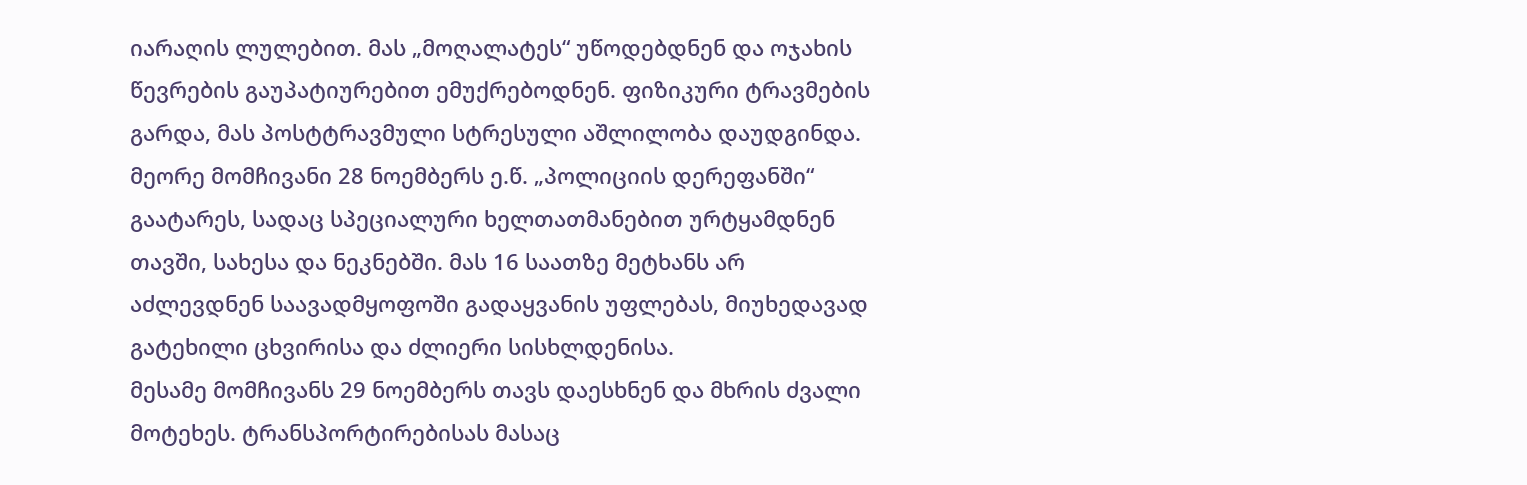იარაღის ლულებით. მას „მოღალატეს“ უწოდებდნენ და ოჯახის წევრების გაუპატიურებით ემუქრებოდნენ. ფიზიკური ტრავმების გარდა, მას პოსტტრავმული სტრესული აშლილობა დაუდგინდა.
მეორე მომჩივანი 28 ნოემბერს ე.წ. „პოლიციის დერეფანში“ გაატარეს, სადაც სპეციალური ხელთათმანებით ურტყამდნენ თავში, სახესა და ნეკნებში. მას 16 საათზე მეტხანს არ აძლევდნენ საავადმყოფოში გადაყვანის უფლებას, მიუხედავად გატეხილი ცხვირისა და ძლიერი სისხლდენისა.
მესამე მომჩივანს 29 ნოემბერს თავს დაესხნენ და მხრის ძვალი მოტეხეს. ტრანსპორტირებისას მასაც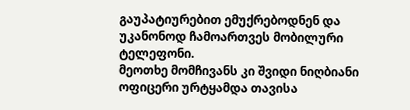გაუპატიურებით ემუქრებოდნენ და უკანონოდ ჩამოართვეს მობილური ტელეფონი.
მეოთხე მომჩივანს კი შვიდი ნიღბიანი ოფიცერი ურტყამდა თავისა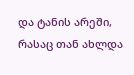და ტანის არეში, რასაც თან ახლდა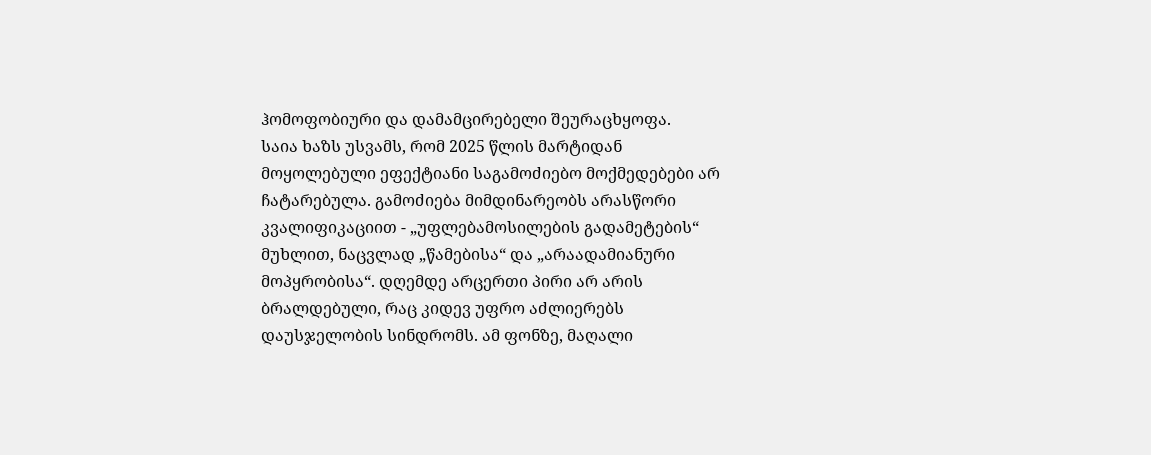ჰომოფობიური და დამამცირებელი შეურაცხყოფა.
საია ხაზს უსვამს, რომ 2025 წლის მარტიდან მოყოლებული ეფექტიანი საგამოძიებო მოქმედებები არ ჩატარებულა. გამოძიება მიმდინარეობს არასწორი კვალიფიკაციით - „უფლებამოსილების გადამეტების“ მუხლით, ნაცვლად „წამებისა“ და „არაადამიანური მოპყრობისა“. დღემდე არცერთი პირი არ არის ბრალდებული, რაც კიდევ უფრო აძლიერებს დაუსჯელობის სინდრომს. ამ ფონზე, მაღალი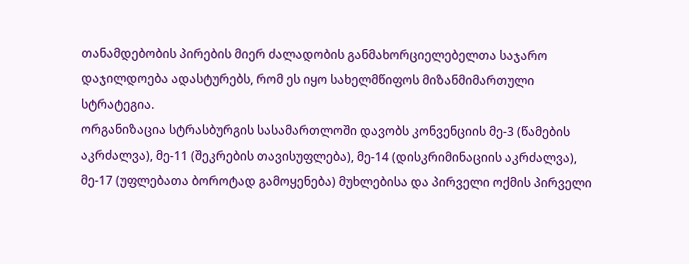თანამდებობის პირების მიერ ძალადობის განმახორციელებელთა საჯარო დაჯილდოება ადასტურებს, რომ ეს იყო სახელმწიფოს მიზანმიმართული სტრატეგია.
ორგანიზაცია სტრასბურგის სასამართლოში დავობს კონვენციის მე-3 (წამების აკრძალვა), მე-11 (შეკრების თავისუფლება), მე-14 (დისკრიმინაციის აკრძალვა), მე-17 (უფლებათა ბოროტად გამოყენება) მუხლებისა და პირველი ოქმის პირველი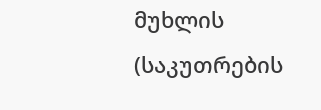მუხლის (საკუთრების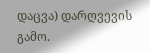დაცვა) დარღვევის გამო.